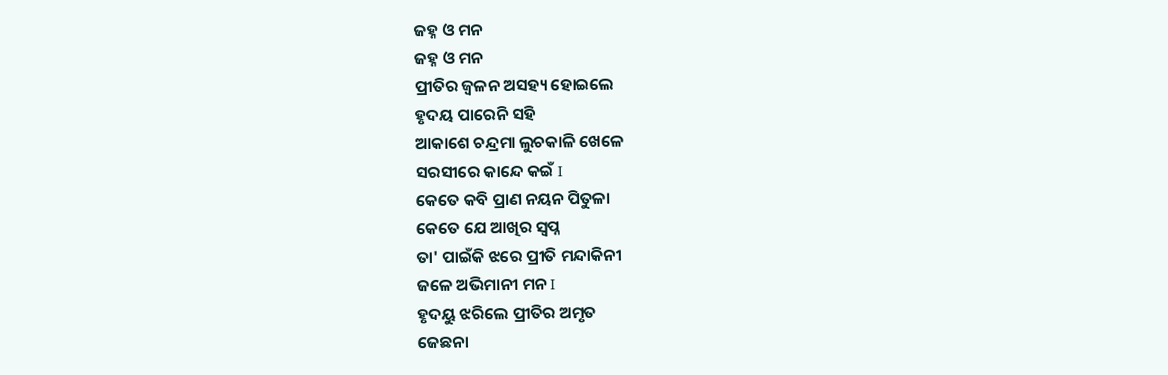ଜହ୍ନ ଓ ମନ
ଜହ୍ନ ଓ ମନ
ପ୍ରୀତିର ଜ୍ୱଳନ ଅସହ୍ୟ ହୋଇଲେ
ହୃଦୟ ପାରେନି ସହି
ଆକାଶେ ଚନ୍ଦ୍ରମା ଲୁଚକାଳି ଖେଳେ
ସରସୀରେ କାନ୍ଦେ କଇଁ I
କେତେ କବି ପ୍ରାଣ ନୟନ ପିତୁଳା
କେତେ ଯେ ଆଖିର ସ୍ୱପ୍ନ
ତା' ପାଇଁକି ଝରେ ପ୍ରୀତି ମନ୍ଦାକିନୀ
ଜଳେ ଅଭିମାନୀ ମନ I
ହୃଦୟୁ ଝରିଲେ ପ୍ରୀତିର ଅମୃତ
ଜେଛନା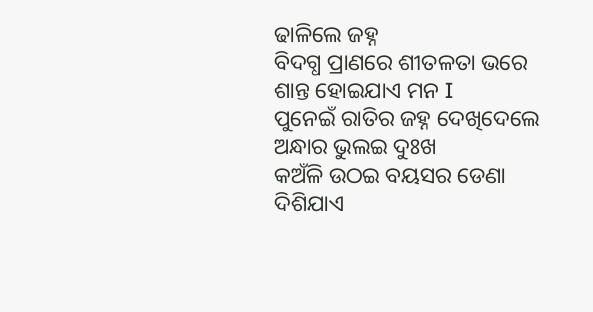ଢାଳିଲେ ଜହ୍ନ
ବିଦଗ୍ଧ ପ୍ରାଣରେ ଶୀତଳତା ଭରେ
ଶାନ୍ତ ହୋଇଯାଏ ମନ I
ପୁନେଇଁ ରାତିର ଜହ୍ନ ଦେଖିଦେଲେ
ଅନ୍ଧାର ଭୁଲଇ ଦୁଃଖ
କଅଁଳି ଉଠଇ ବୟସର ଡେଣା
ଦିଶିଯାଏ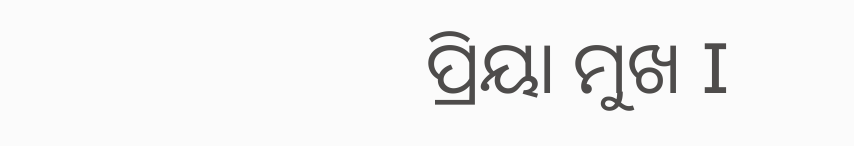ପ୍ରିୟା ମୁଖ I